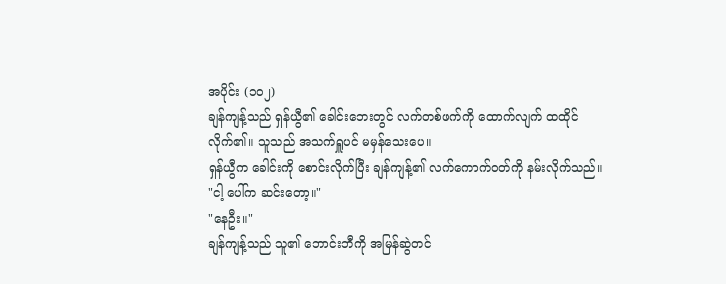အပိုင်း (၁၀၂)
ချန်ကျန့်သည် ရှန်ယွီ၏ ခေါင်းဘေးတွင် လက်တစ်ဖက်ကို ထောက်လျက် ထထိုင်လိုက်၏။ သူသည် အသက်ရှူပင် မမှန်သေးပေ။
ရှန်ယွီက ခေါင်းကို စောင်းလိုက်ပြီး ချန်ကျန့်၏ လက်ကောက်ဝတ်ကို နမ်းလိုက်သည်။
"ငါ့ ပေါ်က ဆင်းတော့။"
"နေဦး။"
ချန်ကျန့်သည် သူ၏ ဘောင်းဘီကို အမြန်ဆွဲတင်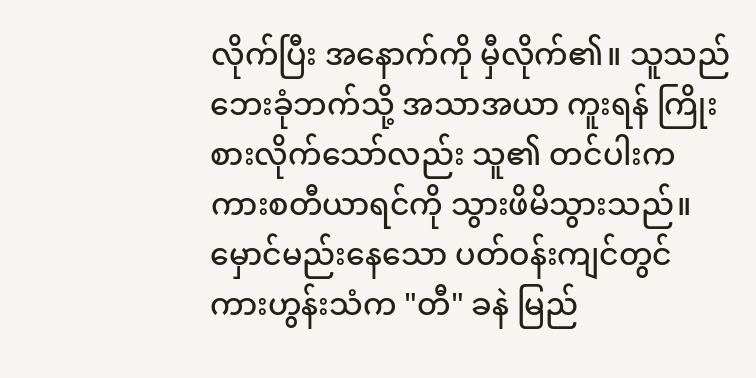လိုက်ပြီး အနောက်ကို မှီလိုက်၏။ သူသည် ဘေးခုံဘက်သို့ အသာအယာ ကူးရန် ကြိုးစားလိုက်သော်လည်း သူ၏ တင်ပါးက ကားစတီယာရင်ကို သွားဖိမိသွားသည်။
မှောင်မည်းနေသော ပတ်ဝန်းကျင်တွင် ကားဟွန်းသံက "တီ" ခနဲ မြည်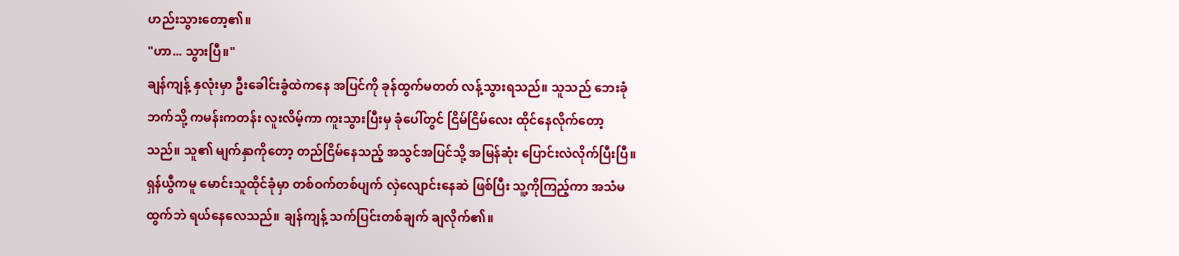ဟည်းသွားတော့၏။
"ဟာ... သွားပြီ။"
ချန်ကျန့် နှလုံးမှာ ဦးခေါင်းခွံထဲကနေ အပြင်ကို ခုန်ထွက်မတတ် လန့်သွားရသည်။ သူသည် ဘေးခုံဘက်သို့ ကမန်းကတန်း လူးလိမ့်ကာ ကူးသွားပြီးမှ ခုံပေါ်တွင် ငြိမ်ငြိမ်လေး ထိုင်နေလိုက်တော့သည်။ သူ၏ မျက်နှာကိုတော့ တည်ငြိမ်နေသည့် အသွင်အပြင်သို့ အမြန်ဆုံး ပြောင်းလဲလိုက်ပြီးပြီ။
ရှန်ယွီကမူ မောင်းသူထိုင်ခုံမှာ တစ်ဝက်တစ်ပျက် လှဲလျောင်းနေဆဲ ဖြစ်ပြီး သူ့ကိုကြည့်ကာ အသံမထွက်ဘဲ ရယ်နေလေသည်။ ချန်ကျန့် သက်ပြင်းတစ်ချက် ချလိုက်၏။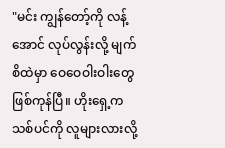"မင်း ကျွန်တော့်ကို လန့်အောင် လုပ်လွန်းလို့ မျက်စိထဲမှာ ဝေဝေဝါးဝါးတွေ ဖြစ်ကုန်ပြီ။ ဟိုးရှေ့က သစ်ပင်ကို လူများလားလို့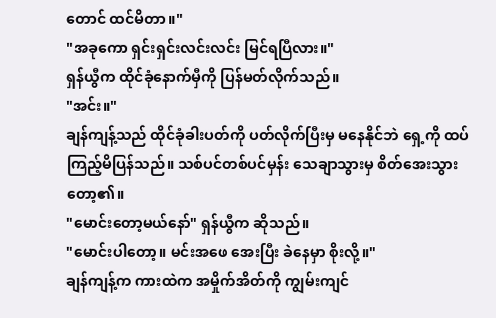တောင် ထင်မိတာ။"
"အခုကော ရှင်းရှင်းလင်းလင်း မြင်ရပြီလား။"
ရှန်ယွီက ထိုင်ခုံနောက်မှီကို ပြန်မတ်လိုက်သည်။
"အင်း။"
ချန်ကျန့်သည် ထိုင်ခုံခါးပတ်ကို ပတ်လိုက်ပြီးမှ မနေနိုင်ဘဲ ရှေ့ကို ထပ်ကြည့်မိပြန်သည်။ သစ်ပင်တစ်ပင်မှန်း သေချာသွားမှ စိတ်အေးသွားတော့၏။
"မောင်းတော့မယ်နော်" ရှန်ယွီက ဆိုသည်။
"မောင်းပါတော့။ မင်းအဖေ အေးပြီး ခဲနေမှာ စိုးလို့။"
ချန်ကျန့်က ကားထဲက အမှိုက်အိတ်ကို ကျွမ်းကျင်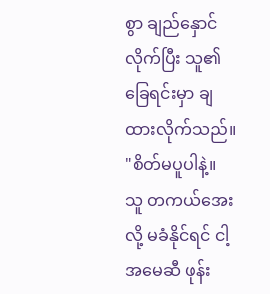စွာ ချည်နှောင်လိုက်ပြီး သူ၏ ခြေရင်းမှာ ချထားလိုက်သည်။
"စိတ်မပူပါနဲ့။ သူ တကယ်အေးလို့ မခံနိုင်ရင် ငါ့အမေဆီ ဖုန်း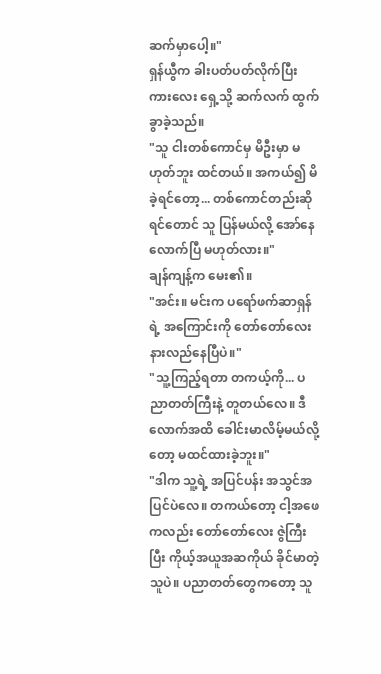ဆက်မှာပေါ့။"
ရှန်ယွီက ခါးပတ်ပတ်လိုက်ပြီး ကားလေး ရှေ့သို့ ဆက်လက် ထွက်ခွာခဲ့သည်။
"သူ ငါးတစ်ကောင်မှ မိဦးမှာ မဟုတ်ဘူး ထင်တယ်။ အကယ်၍ မိခဲ့ရင်တော့... တစ်ကောင်တည်းဆိုရင်တောင် သူ ပြန်မယ်လို့ အော်နေလောက်ပြီ မဟုတ်လား။"
ချန်ကျန့်က မေး၏။
"အင်း။ မင်းက ပရော်ဖက်ဆာရှန်ရဲ့ အကြောင်းကို တော်တော်လေး နားလည်နေပြီပဲ။"
"သူ့ကြည့်ရတာ တကယ့်ကို... ပညာတတ်ကြီးနဲ့ တူတယ်လေ။ ဒီလောက်အထိ ခေါင်းမာလိမ့်မယ်လို့ တော့ မထင်ထားခဲ့ဘူး။"
"ဒါက သူ့ရဲ့ အပြင်ပန်း အသွင်အပြင်ပဲလေ။ တကယ်တော့ ငါ့အဖေကလည်း တော်တော်လေး ဇွဲကြီးပြီး ကိုယ့်အယူအဆကိုယ် ခိုင်မာတဲ့သူပဲ။ ပညာတတ်တွေကတော့ သူ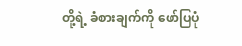တို့ရဲ့ ခံစားချက်ကို ဖော်ပြပုံ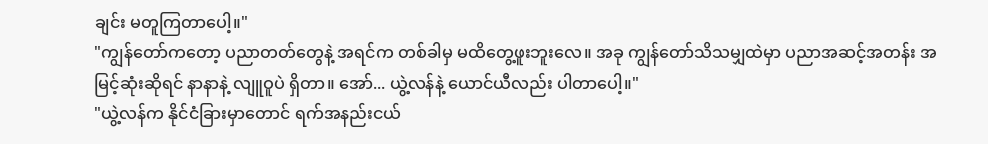ချင်း မတူကြတာပေါ့။"
"ကျွန်တော်ကတော့ ပညာတတ်တွေနဲ့ အရင်က တစ်ခါမှ မထိတွေ့ဖူးဘူးလေ။ အခု ကျွန်တော်သိသမျှထဲမှာ ပညာအဆင့်အတန်း အမြင့်ဆုံးဆိုရင် နာနာနဲ့ လျူဝူပဲ ရှိတာ။ အော်... ယွဲ့လန်နဲ့ ယောင်ယီလည်း ပါတာပေါ့။"
"ယွဲ့လန်က နိုင်ငံခြားမှာတောင် ရက်အနည်းငယ်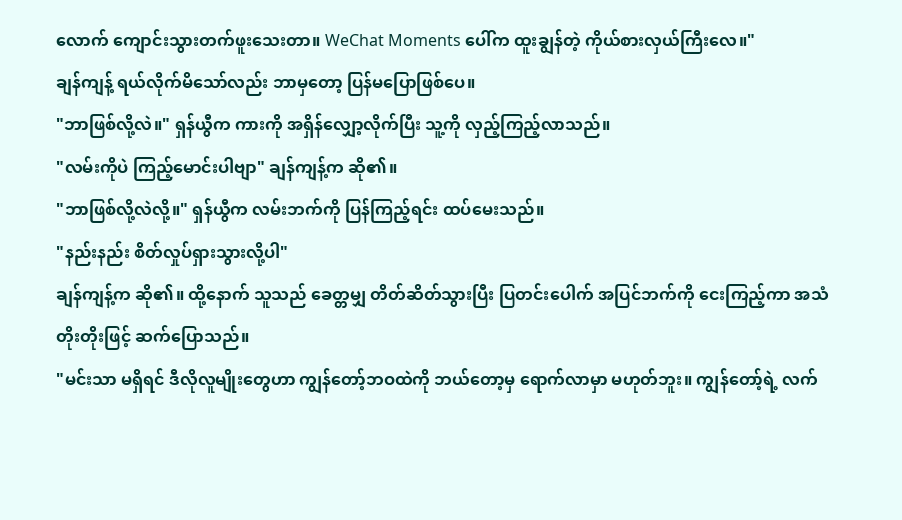လောက် ကျောင်းသွားတက်ဖူးသေးတာ။ WeChat Moments ပေါ်က ထူးချွန်တဲ့ ကိုယ်စားလှယ်ကြီးလေ။"
ချန်ကျန့် ရယ်လိုက်မိသော်လည်း ဘာမှတော့ ပြန်မပြောဖြစ်ပေ။
"ဘာဖြစ်လို့လဲ။" ရှန်ယွီက ကားကို အရှိန်လျှော့လိုက်ပြီး သူ့ကို လှည့်ကြည့်လာသည်။
"လမ်းကိုပဲ ကြည့်မောင်းပါဗျာ" ချန်ကျန့်က ဆို၏။
"ဘာဖြစ်လို့လဲလို့။" ရှန်ယွီက လမ်းဘက်ကို ပြန်ကြည့်ရင်း ထပ်မေးသည်။
"နည်းနည်း စိတ်လှုပ်ရှားသွားလို့ပါ"
ချန်ကျန့်က ဆို၏။ ထို့နောက် သူသည် ခေတ္တမျှ တိတ်ဆိတ်သွားပြီး ပြတင်းပေါက် အပြင်ဘက်ကို ငေးကြည့်ကာ အသံတိုးတိုးဖြင့် ဆက်ပြောသည်။
"မင်းသာ မရှိရင် ဒီလိုလူမျိုးတွေဟာ ကျွန်တော့်ဘဝထဲကို ဘယ်တော့မှ ရောက်လာမှာ မဟုတ်ဘူး။ ကျွန်တော့်ရဲ့ လက်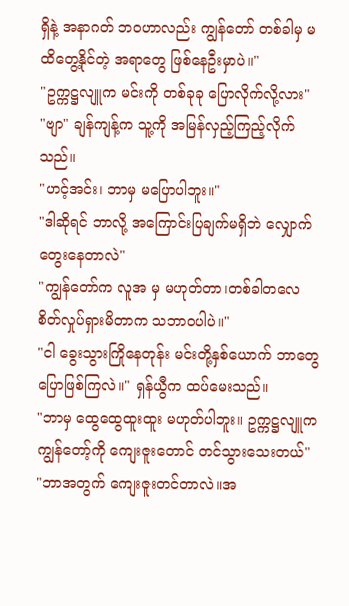ရှိနဲ့ အနာဂတ် ဘဝဟာလည်း ကျွန်တော် တစ်ခါမှ မထိတွေ့နိုင်တဲ့ အရာတွေ ဖြစ်နေဦးမှာပဲ။"
"ဥက္ကဋ္ဌလျူက မင်းကို တစ်ခုခု ပြောလိုက်လို့လား"
"ဗျာ" ချန်ကျန့်က သူ့ကို အမြန်လှည့်ကြည့်လိုက်သည်။
"ဟင့်အင်း၊ ဘာမှ မပြောပါဘူး။"
"ဒါဆိုရင် ဘာလို့ အကြောင်းပြချက်မရှိဘဲ လျှောက်တွေးနေတာလဲ"
"ကျွန်တော်က လူအ မှ မဟုတ်တာ၊တစ်ခါတလေ စိတ်လှုပ်ရှားမိတာက သဘာဝပါပဲ။"
"ငါ ခွေးသွားကြိုနေတုန်း မင်းတို့နှစ်ယောက် ဘာတွေ ပြောဖြစ်ကြလဲ။" ရှန်ယွီက ထပ်မေးသည်။
"ဘာမှ ထွေထွေထူးထူး မဟုတ်ပါဘူး။ ဥက္ကဋ္ဌလျူက ကျွန်တော့်ကို ကျေးဇူးတောင် တင်သွားသေးတယ်"
"ဘာအတွက် ကျေးဇူးတင်တာလဲ။အ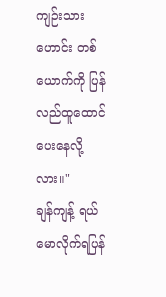ကျဉ်းသားဟောင်း တစ်ယောက်ကို ပြန်လည်ထူထောင်
ပေးနေလို့လား။"
ချန်ကျန့် ရယ်မောလိုက်ရပြန်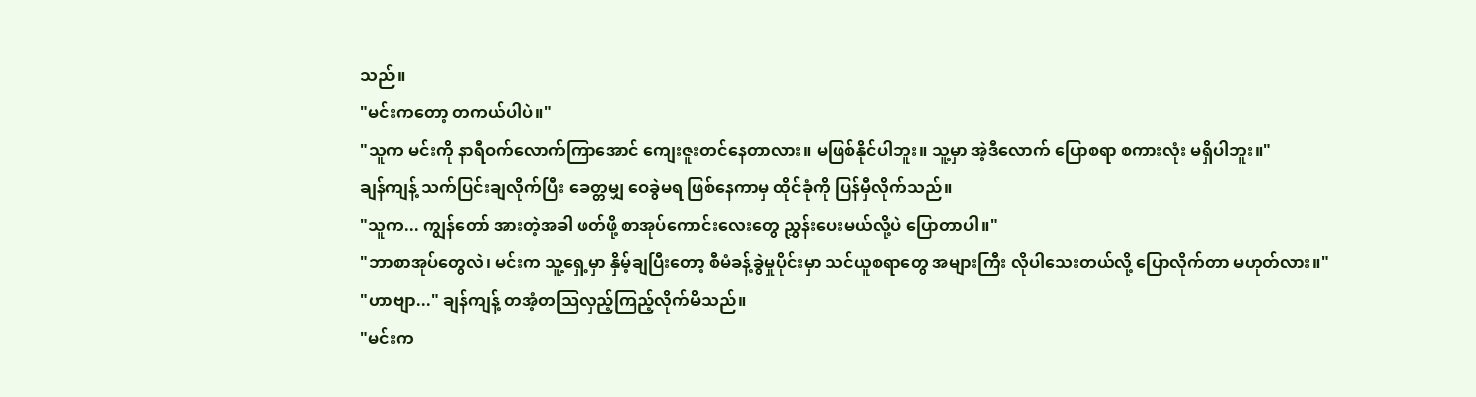သည်။
"မင်းကတော့ တကယ်ပါပဲ။"
"သူက မင်းကို နာရီဝက်လောက်ကြာအောင် ကျေးဇူးတင်နေတာလား။ မဖြစ်နိုင်ပါဘူး။ သူ့မှာ အဲ့ဒီလောက် ပြောစရာ စကားလုံး မရှိပါဘူး။"
ချန်ကျန့် သက်ပြင်းချလိုက်ပြီး ခေတ္တမျှ ဝေခွဲမရ ဖြစ်နေကာမှ ထိုင်ခုံကို ပြန်မှီလိုက်သည်။
"သူက... ကျွန်တော် အားတဲ့အခါ ဖတ်ဖို့ စာအုပ်ကောင်းလေးတွေ ညွှန်းပေးမယ်လို့ပဲ ပြောတာပါ။"
"ဘာစာအုပ်တွေလဲ၊ မင်းက သူ့ရှေ့မှာ နှိမ့်ချပြီးတော့ စီမံခန့်ခွဲမှုပိုင်းမှာ သင်ယူစရာတွေ အများကြီး လိုပါသေးတယ်လို့ ပြောလိုက်တာ မဟုတ်လား။"
"ဟာဗျာ..." ချန်ကျန့် တအံ့တသြလှည့်ကြည့်လိုက်မိသည်။
"မင်းက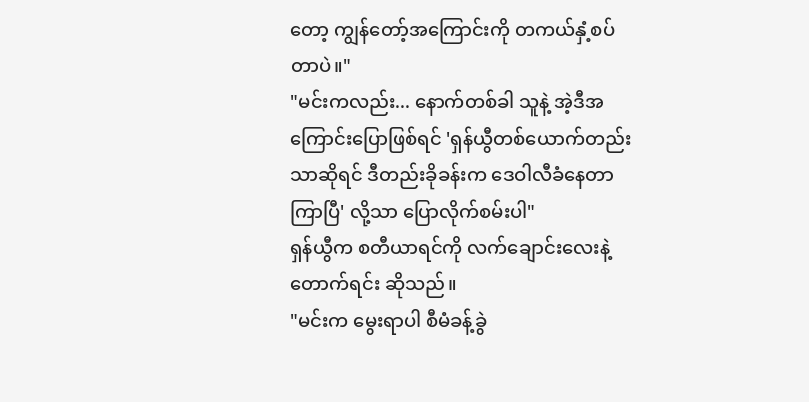တော့ ကျွန်တော့်အကြောင်းကို တကယ်နှံ့စပ်တာပဲ။"
"မင်းကလည်း... နောက်တစ်ခါ သူနဲ့ အဲ့ဒီအကြောင်းပြောဖြစ်ရင် 'ရှန်ယွီတစ်ယောက်တည်းသာဆိုရင် ဒီတည်းခိုခန်းက ဒေဝါလီခံနေတာကြာပြီ' လို့သာ ပြောလိုက်စမ်းပါ"
ရှန်ယွီက စတီယာရင်ကို လက်ချောင်းလေးနဲ့ တောက်ရင်း ဆိုသည်။
"မင်းက မွေးရာပါ စီမံခန့်ခွဲ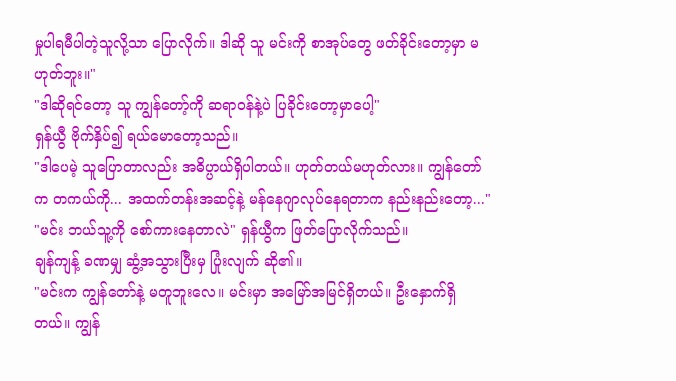မှုပါရမီပါတဲ့သူလို့သာ ပြောလိုက်။ ဒါဆို သူ မင်းကို စာအုပ်တွေ ဖတ်ခိုင်းတော့မှာ မဟုတ်ဘူး။"
"ဒါဆိုရင်တော့ သူ ကျွန်တော့်ကို ဆရာဝန်နဲ့ပဲ ပြခိုင်းတော့မှာပေါ့"
ရှန်ယွီ ဗိုက်နှိပ်၍ ရယ်မောတော့သည်။
"ဒါပေမဲ့ သူပြောတာလည်း အဓိပ္ပာယ်ရှိပါတယ်။ ဟုတ်တယ်မဟုတ်လား။ ကျွန်တော်က တကယ်ကို... အထက်တန်းအဆင့်နဲ့ မန်နေဂျာလုပ်နေရတာက နည်းနည်းတော့..."
"မင်း ဘယ်သူ့ကို စော်ကားနေတာလဲ" ရှန်ယွီက ဖြတ်ပြောလိုက်သည်။
ချန်ကျန့် ခဏမျှ ဆွံ့အသွားပြီးမှ ပြုံးလျက် ဆို၏။
"မင်းက ကျွန်တော်နဲ့ မတူဘူးလေ။ မင်းမှာ အမြော်အမြင်ရှိတယ်။ ဦးနှောက်ရှိတယ်။ ကျွန်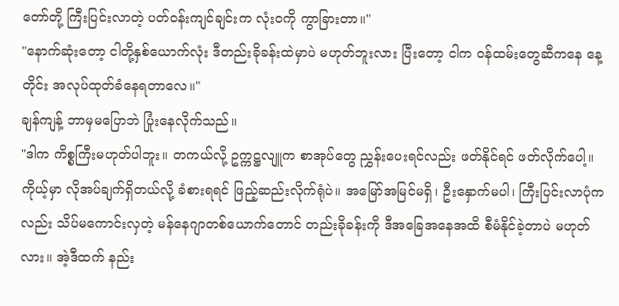တော်တို့ ကြီးပြင်းလာတဲ့ ပတ်ဝန်းကျင်ချင်းက လုံးဝကို ကွာခြားတာ။"
"နောက်ဆုံးတော့ ငါတို့နှစ်ယောက်လုံး ဒီတည်းခိုခန်းထဲမှာပဲ မဟုတ်ဘူးလား ပြီးတော့ ငါက ဝန်ထမ်းတွေဆီကနေ နေ့တိုင်း အလုပ်ထုတ်ခံနေရတာလေ။"
ချန်ကျန့် ဘာမှမပြောဘဲ ပြုံးနေလိုက်သည်။
"ဒါက ကိစ္စကြီးမဟုတ်ပါဘူး။ တကယ်လို့ ဥက္ကဋ္ဌလျူက စာအုပ်တွေ ညွှန်းပေးရင်လည်း ဖတ်နိုင်ရင် ဖတ်လိုက်ပေါ့။ ကိုယ့်မှာ လိုအပ်ချက်ရှိတယ်လို့ ခံစားရရင် ဖြည့်ဆည်းလိုက်ရုံပဲ။ အမြော်အမြင်မရှိ၊ ဦးနှောက်မပါ၊ ကြီးပြင်းလာပုံကလည်း သိပ်မကောင်းလှတဲ့ မန်နေဂျာတစ်ယောက်တောင် တည်းခိုခန်းကို ဒီအခြေအနေအထိ စီမံနိုင်ခဲ့တာပဲ မဟုတ်လား။ အဲ့ဒီထက် နည်း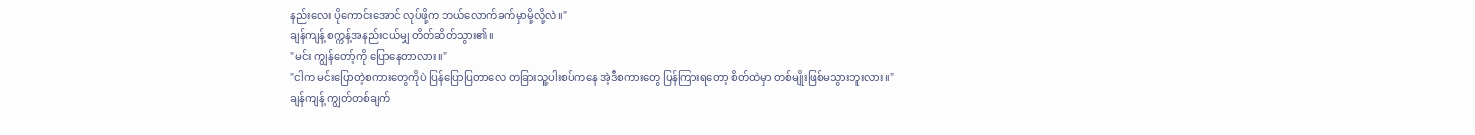နည်းလေး ပိုကောင်းအောင် လုပ်ဖို့က ဘယ်လောက်ခက်မှာမို့လို့လဲ။"
ချန်ကျန့် စက္ကန့်အနည်းငယ်မျှ တိတ်ဆိတ်သွား၏။
"မင်း ကျွန်တော့်ကို ပြောနေတာလား။"
"ငါက မင်းပြောတဲ့စကားတွေကိုပဲ ပြန်ပြောပြတာလေ တခြားသူ့ပါးစပ်ကနေ အဲ့ဒီစကားတွေ ပြန်ကြားရတော့ စိတ်ထဲမှာ တစ်မျိုးဖြစ်မသွားဘူးလား။"
ချန်ကျန့် ကျွတ်တစ်ချက်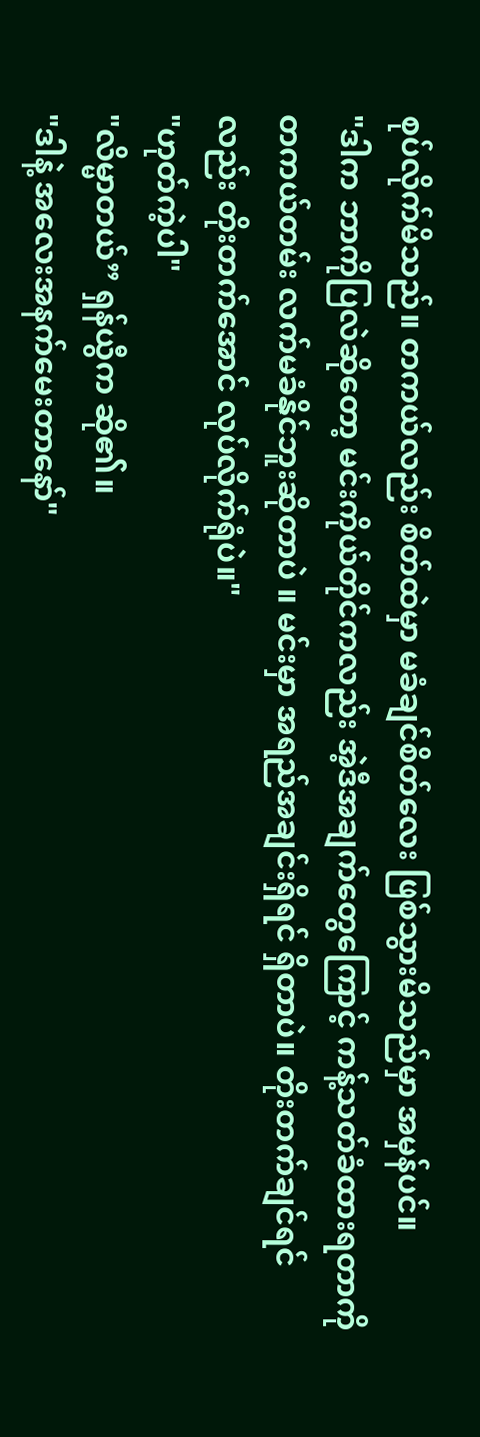စုပ်လိုက်မိသည်။ တကယ်လည်း စိတ်ထဲမှာ မခံချင်စိတ်လေး ဖြစ်သွားမိသည်မှာ အမှန်ပင်။
"ဒါက ဘာကိုပြလဲဆိုတော့ မင်းကိုယ်တိုင်ကလည်း အဲ့ဒီအချက်တွေကြောင့် ကန့်သတ်ခံထားရတာကို တကယ်တမ်း လက်မခံနိုင်ဘူးဆိုတာပဲ ။ မင်းမှာ အရည်အချင်းရှိရင် ရှိတာပဲ။ တိုးတက်ချင်ရင်လည်း တိုးတက်အောင် လုပ်လိုက်ရုံပဲ။"
"ဟုတ်ကဲ့ပါ"
"လိမ္မာတယ်” ရှန်ယွီက ဆို၏။
"ဒါနဲ့ အလေးအနက်မေးတာနော်"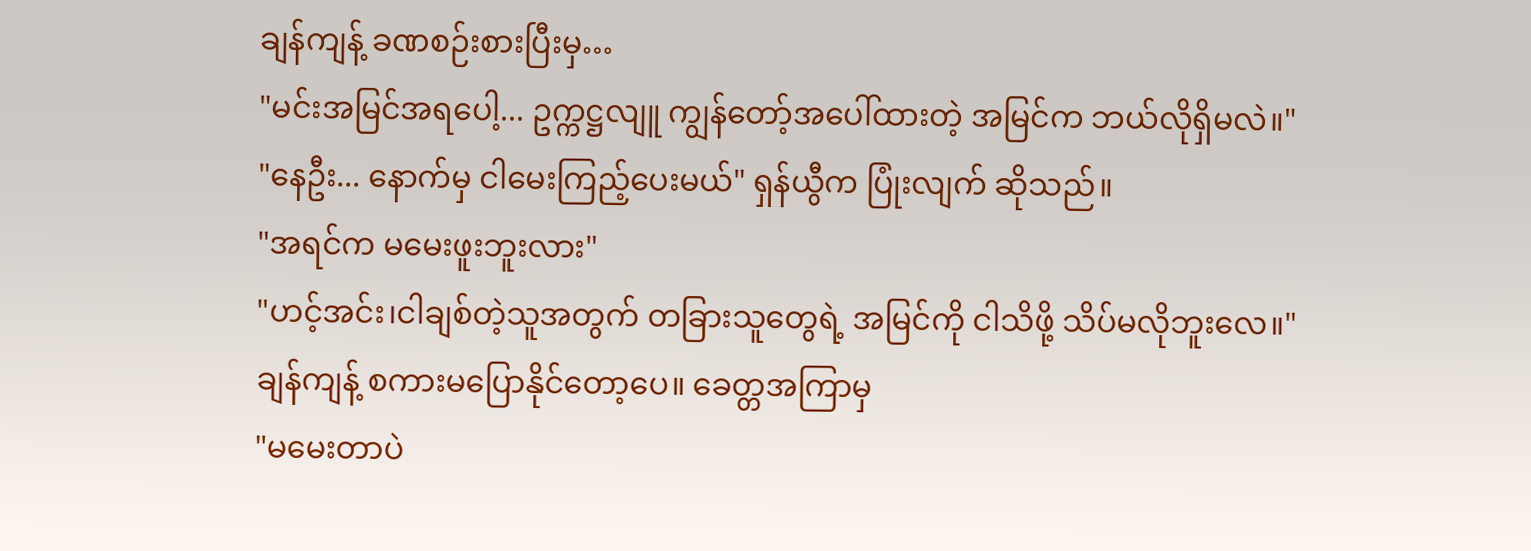ချန်ကျန့် ခဏစဉ်းစားပြီးမှ…
"မင်းအမြင်အရပေါ့... ဥက္ကဋ္ဌလျူ ကျွန်တော့်အပေါ်ထားတဲ့ အမြင်က ဘယ်လိုရှိမလဲ။"
"နေဦး... နောက်မှ ငါမေးကြည့်ပေးမယ်" ရှန်ယွီက ပြုံးလျက် ဆိုသည်။
"အရင်က မမေးဖူးဘူးလား"
"ဟင့်အင်း၊ငါချစ်တဲ့သူအတွက် တခြားသူတွေရဲ့ အမြင်ကို ငါသိဖို့ သိပ်မလိုဘူးလေ။"
ချန်ကျန့် စကားမပြောနိုင်တော့ပေ။ ခေတ္တအကြာမှ
"မမေးတာပဲ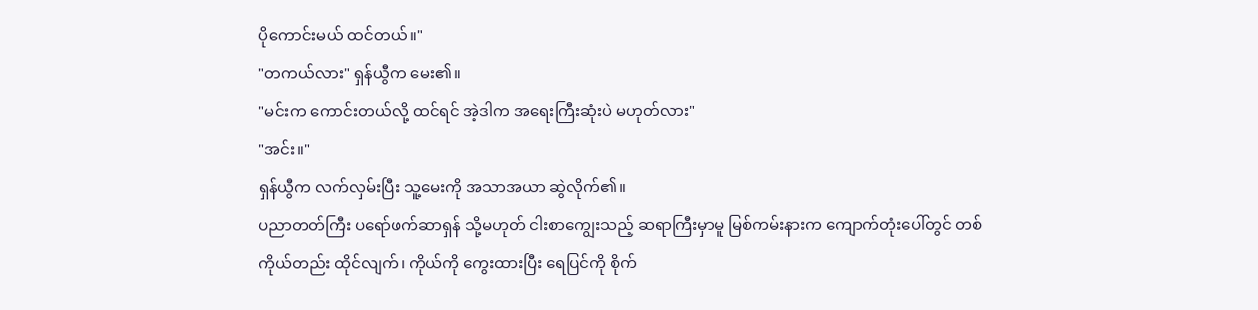ပိုကောင်းမယ် ထင်တယ်။"
"တကယ်လား" ရှန်ယွီက မေး၏။
"မင်းက ကောင်းတယ်လို့ ထင်ရင် အဲ့ဒါက အရေးကြီးဆုံးပဲ မဟုတ်လား"
"အင်း။"
ရှန်ယွီက လက်လှမ်းပြီး သူ့မေးကို အသာအယာ ဆွဲလိုက်၏။
ပညာတတ်ကြီး ပရော်ဖက်ဆာရှန် သို့မဟုတ် ငါးစာကျွေးသည့် ဆရာကြီးမှာမူ မြစ်ကမ်းနားက ကျောက်တုံးပေါ်တွင် တစ်ကိုယ်တည်း ထိုင်လျက်၊ ကိုယ်ကို ကွေးထားပြီး ရေပြင်ကို စိုက်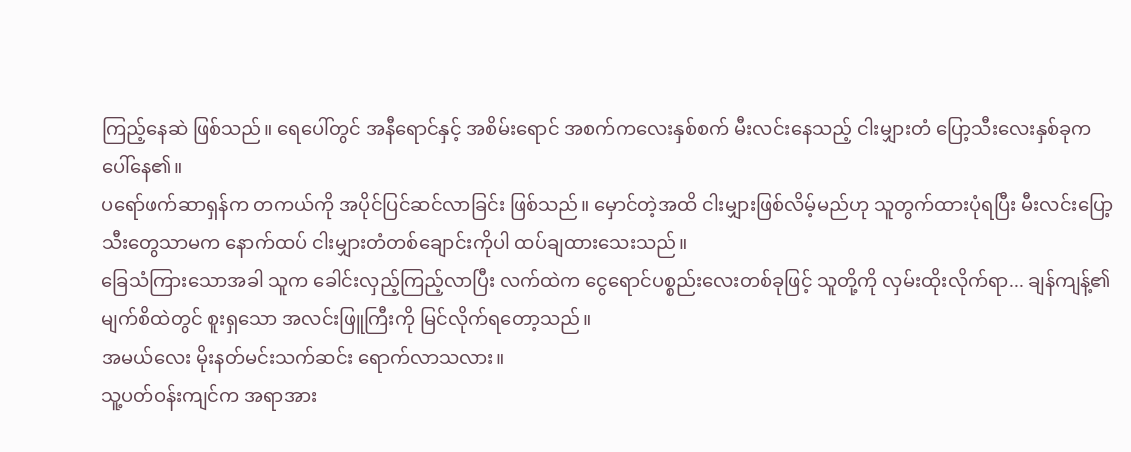ကြည့်နေဆဲ ဖြစ်သည်။ ရေပေါ်တွင် အနီရောင်နှင့် အစိမ်းရောင် အစက်ကလေးနှစ်စက် မီးလင်းနေသည့် ငါးမျှားတံ ပြော့သီးလေးနှစ်ခုက ပေါ်နေ၏။
ပရော်ဖက်ဆာရှန်က တကယ်ကို အပိုင်ပြင်ဆင်လာခြင်း ဖြစ်သည်။ မှောင်တဲ့အထိ ငါးမျှားဖြစ်လိမ့်မည်ဟု သူတွက်ထားပုံရပြီး မီးလင်းပြော့သီးတွေသာမက နောက်ထပ် ငါးမျှားတံတစ်ချောင်းကိုပါ ထပ်ချထားသေးသည်။
ခြေသံကြားသောအခါ သူက ခေါင်းလှည့်ကြည့်လာပြီး လက်ထဲက ငွေရောင်ပစ္စည်းလေးတစ်ခုဖြင့် သူတို့ကို လှမ်းထိုးလိုက်ရာ... ချန်ကျန့်၏ မျက်စိထဲတွင် စူးရှသော အလင်းဖြူကြီးကို မြင်လိုက်ရတော့သည်။
အမယ်လေး မိုးနတ်မင်းသက်ဆင်း ရောက်လာသလား။
သူ့ပတ်ဝန်းကျင်က အရာအား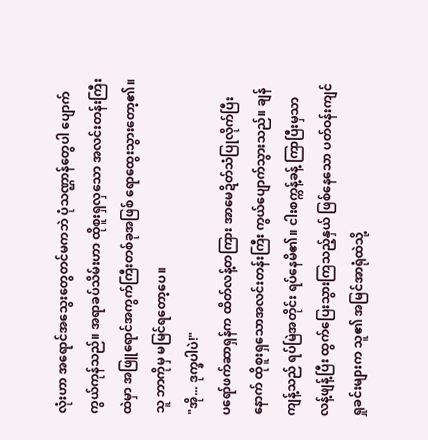လုံးဟာ အရောင်အသွေးတွေတင်မကဘဲ ပုံသဏ္ဌာန်တွေပါ ပျောက်ကွယ်ကုန်သည်။ အရာခပ်သိမ်းဟာ ထိုစူးရှလှသော အလင်းတန်းကြီးထဲမှာ အဖြူရောင်အကွက်ကြီးတစ်ခုအဖြစ် ရောထွေးသွားတော့၏။
သူ ဘာကိုမှ မမြင်ရတော့ပေ။
"အို... ဒုက္ခပါပဲ!"
ပရော်ဖက်ဆာရှန်က ထိတ်လန့်တကြား အာမေဍိတ်သံပြုလိုက်ပြီးနောက် ထိုစူးရှသောအလင်းတန်းကြီး ကွယ်ပျောက်သွားသည်။ ချန်ကျန့်သည် ရပ်မြဲအတိုင်း ရပ်နေမိ၏။ ငါးစက္ကန့်ခန့် ကြာပြီးမှသာ လန့်ဖျန့်ပြီး ထွက်ပြေးသွားကြသည့်နှယ် ဖြစ်နေသော ပတ်ဝန်းကျင်ရှုခင်းများက သူ၏ အမြင်အာရုံထဲသို့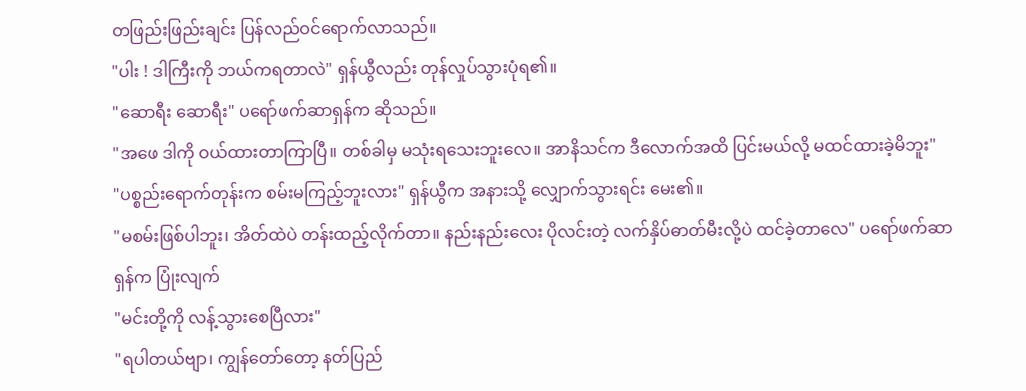တဖြည်းဖြည်းချင်း ပြန်လည်ဝင်ရောက်လာသည်။
"ပါး ! ဒါကြီးကို ဘယ်ကရတာလဲ" ရှန်ယွီလည်း တုန်လှုပ်သွားပုံရ၏။
"ဆောရီး ဆောရီး" ပရော်ဖက်ဆာရှန်က ဆိုသည်။
"အဖေ ဒါကို ဝယ်ထားတာကြာပြီ။ တစ်ခါမှ မသုံးရသေးဘူးလေ။ အာနိသင်က ဒီလောက်အထိ ပြင်းမယ်လို့ မထင်ထားခဲ့မိဘူး"
"ပစ္စည်းရောက်တုန်းက စမ်းမကြည့်ဘူးလား" ရှန်ယွီက အနားသို့ လျှောက်သွားရင်း မေး၏။
"မစမ်းဖြစ်ပါဘူး၊ အိတ်ထဲပဲ တန်းထည့်လိုက်တာ။ နည်းနည်းလေး ပိုလင်းတဲ့ လက်နှိပ်ဓာတ်မီးလို့ပဲ ထင်ခဲ့တာလေ" ပရော်ဖက်ဆာရှန်က ပြုံးလျက်
"မင်းတို့ကို လန့်သွားစေပြီလား"
"ရပါတယ်ဗျာ၊ ကျွန်တော်တော့ နတ်ပြည်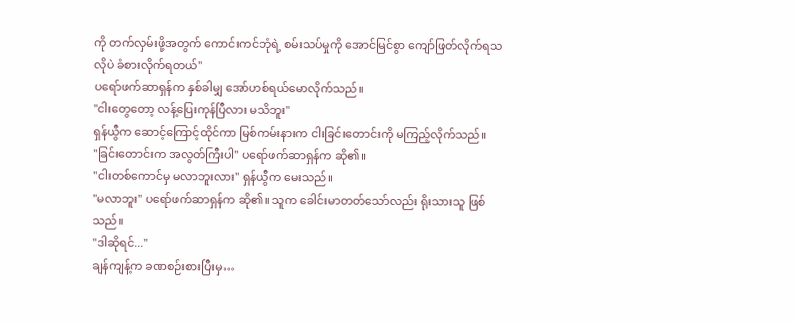ကို တက်လှမ်းဖို့အတွက် ကောင်းကင်ဘုံရဲ့ စမ်းသပ်မှုကို အောင်မြင်စွာ ကျော်ဖြတ်လိုက်ရသလိုပဲ ခံစားလိုက်ရတယ်"
ပရော်ဖက်ဆာရှန်က နှစ်ခါမျှ အော်ဟစ်ရယ်မောလိုက်သည်။
"ငါးတွေတော့ လန့်ပြေးကုန်ပြီလား မသိဘူး"
ရှန်ယွီက ဆောင့်ကြောင့်ထိုင်ကာ မြစ်ကမ်းနားက ငါးခြင်းတောင်းကို မကြည့်လိုက်သည်။
"ခြင်းတောင်းက အလွတ်ကြီးပါ" ပရော်ဖက်ဆာရှန်က ဆို၏။
"ငါးတစ်ကောင်မှ မလာဘူးလား" ရှန်ယွီက မေးသည်။
"မလာဘူး" ပရော်ဖက်ဆာရှန်က ဆို၏။ သူက ခေါင်းမာတတ်သော်လည်း ရိုးသားသူ ဖြစ်သည်။
"ဒါဆိုရင်..."
ချန်ကျန့်က ခဏစဉ်းစားပြီးမှ…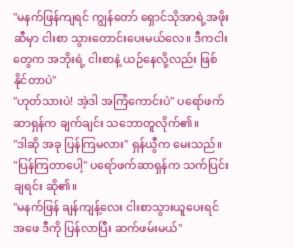"မနက်ဖြန်ကျရင် ကျွန်တော် ရှောင်သိုအာရဲ့အဖိုးဆီမှာ ငါးစာ သွားတောင်းပေးမယ်လေ။ ဒီကငါးတွေက အဘိုးရဲ့ ငါးစာနဲ့ ယဉ်နေလို့လည်း ဖြစ်နိုင်တာပဲ"
"ဟုတ်သားပဲ! အဲ့ဒါ အကြံကောင်းပဲ" ပရော်ဖက်ဆာရှန်က ချက်ချင်း သဘောတူလိုက်၏။
"ဒါဆို အခု ပြန်ကြမလား" ရှန်ယွီက မေးသည်။
"ပြန်ကြတာပေါ့" ပရော်ဖက်ဆာရှန်က သက်ပြင်းချရင်း ဆို၏။
"မနက်ဖြန် ချန်ကျန့်လေး ငါးစာသွားယူပေးရင် အဖေ ဒီကို ပြန်လာပြီး ဆက်ဖမ်းမယ်"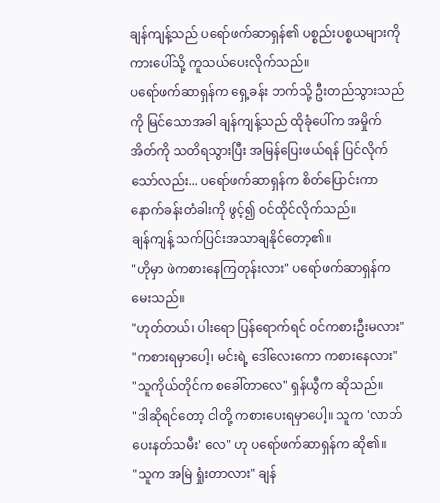ချန်ကျန့်သည် ပရော်ဖက်ဆာရှန်၏ ပစ္စည်းပစ္စယများကို ကားပေါ်သို့ ကူသယ်ပေးလိုက်သည်။
ပရော်ဖက်ဆာရှန်က ရှေ့ခန်း ဘက်သို့ ဦးတည်သွားသည်ကို မြင်သောအခါ ချန်ကျန့်သည် ထိုခုံပေါ်က အမှိုက်အိတ်ကို သတိရသွားပြီး အမြန်ပြေးဖယ်ရန် ပြင်လိုက်သော်လည်း... ပရော်ဖက်ဆာရှန်က စိတ်ပြောင်းကာ နောက်ခန်းတံခါးကို ဖွင့်၍ ဝင်ထိုင်လိုက်သည်။
ချန်ကျန့် သက်ပြင်းအသာချနိုင်တော့၏။
"ဟိုမှာ ဖဲကစားနေကြတုန်းလား" ပရော်ဖက်ဆာရှန်က မေးသည်။
"ဟုတ်တယ်၊ ပါးရော ပြန်ရောက်ရင် ဝင်ကစားဦးမလား"
"ကစားရမှာပေါ့၊ မင်းရဲ့ ဒေါ်လေးကော ကစားနေလား"
"သူကိုယ်တိုင်က စခေါ်တာလေ" ရှန်ယွီက ဆိုသည်။
"ဒါဆိုရင်တော့ ငါတို့ ကစားပေးရမှာပေါ့။ သူက 'လာဘ်ပေးနတ်သမီး' လေ" ဟု ပရော်ဖက်ဆာရှန်က ဆို၏။
"သူက အမြဲ ရှုံးတာလား" ချန်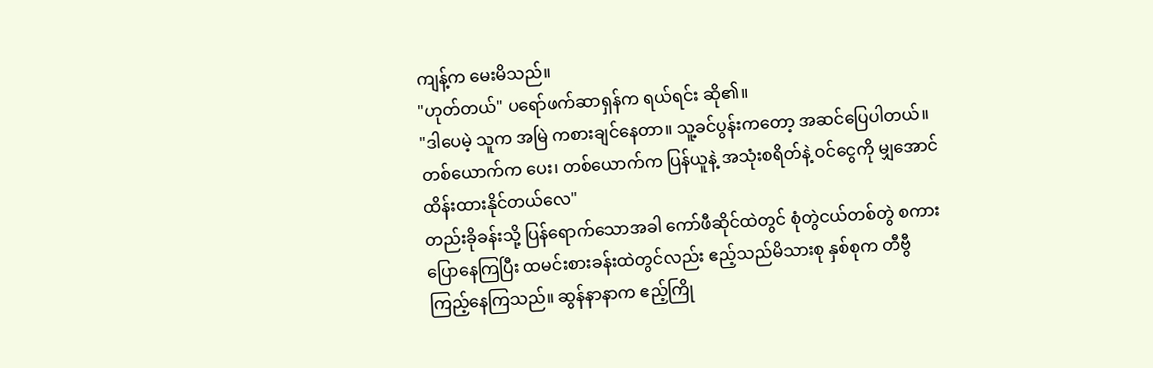ကျန့်က မေးမိသည်။
"ဟုတ်တယ်" ပရော်ဖက်ဆာရှန်က ရယ်ရင်း ဆို၏။
"ဒါပေမဲ့ သူက အမြဲ ကစားချင်နေတာ။ သူ့ခင်ပွန်းကတော့ အဆင်ပြေပါတယ်။ တစ်ယောက်က ပေး၊ တစ်ယောက်က ပြန်ယူနဲ့ အသုံးစရိတ်နဲ့ ဝင်ငွေကို မျှအောင် ထိန်းထားနိုင်တယ်လေ"
တည်းခိုခန်းသို့ ပြန်ရောက်သောအခါ ကော်ဖီဆိုင်ထဲတွင် စုံတွဲငယ်တစ်တွဲ စကားပြောနေကြပြီး ထမင်းစားခန်းထဲတွင်လည်း ဧည့်သည်မိသားစု နှစ်စုက တီဗွီကြည့်နေကြသည်။ ဆွန်နာနာက ဧည့်ကြို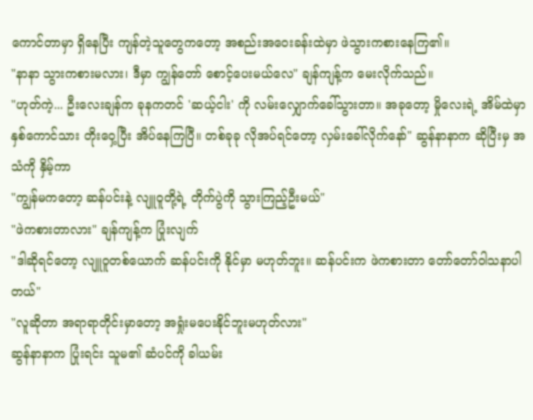ကောင်တာမှာ ရှိနေပြီး ကျန်တဲ့သူတွေကတော့ အစည်းအဝေးခန်းထဲမှာ ဖဲသွားကစားနေကြ၏။
"နာနာ သွားကစားမလား၊ ဒီမှာ ကျွန်တော် စောင့်ပေးမယ်လေ" ချန်ကျန့်က မေးလိုက်သည်။
"ဟုတ်ကဲ့... ဦးလေးချန်က ခုနကတင် 'ဆယ့်ငါး' ကို လမ်းလျှောက်ခေါ်သွားတာ။ အခုတော့ မှိုလေးရဲ့ အိမ်ထဲမှာ နှစ်ကောင်သား တိုးဝှေ့ပြီး အိပ်နေကြပြီ။ တစ်ခုခု လိုအပ်ရင်တော့ လှမ်းခေါ်လိုက်နော်" ဆွန်နာနာက ဆိုပြီးမှ အသံကို နှိမ့်ကာ
"ကျွန်မကတော့ ဆန်ပင်းနဲ့ လျူဝူတို့ရဲ့ တိုက်ပွဲကို သွားကြည့်ဦးမယ်"
"ဖဲကစားတာလား" ချန်ကျန့်က ပြုံးလျက်
"ဒါဆိုရင်တော့ လျူဝူတစ်ယောက် ဆန်ပင်းကို နိုင်မှာ မဟုတ်ဘူး။ ဆန်ပင်းက ဖဲကစားတာ တော်တော်ဝါသနာပါတယ်"
"လူဆိုတာ အရာရာတိုင်းမှာတော့ အရှုံးမပေးနိုင်ဘူးမဟုတ်လား"
ဆွန်နာနာက ပြုံးရင်း သူမ၏ ဆံပင်ကို ခါယမ်း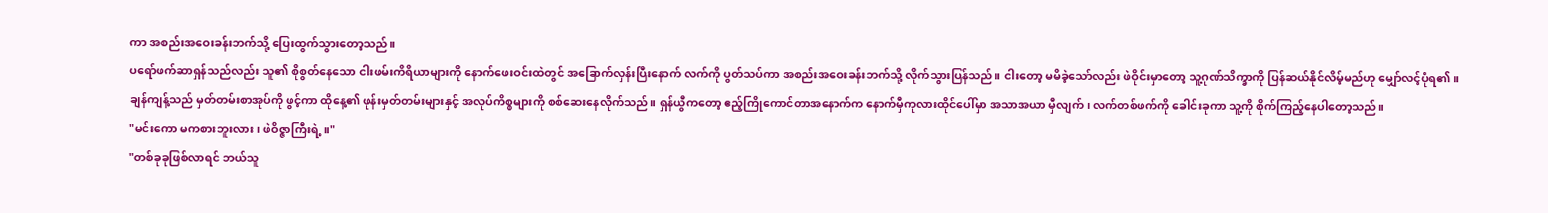ကာ အစည်းအဝေးခန်းဘက်သို့ ပြေးထွက်သွားတော့သည်။
ပရော်ဖက်ဆာရှန်သည်လည်း သူ၏ စိုစွတ်နေသော ငါးဖမ်းကိရိယာများကို နောက်ဖေးဝင်းထဲတွင် အခြောက်လှန်းပြီးနောက် လက်ကို ပွတ်သပ်ကာ အစည်းအဝေးခန်းဘက်သို့ လိုက်သွားပြန်သည်။ ငါးတော့ မမိခဲ့သော်လည်း ဖဲဝိုင်းမှာတော့ သူ့ဂုဏ်သိက္ခာကို ပြန်ဆယ်နိုင်လိမ့်မည်ဟု မျှော်လင့်ပုံရ၏။
ချန်ကျန့်သည် မှတ်တမ်းစာအုပ်ကို ဖွင့်ကာ ထိုနေ့၏ ဖုန်းမှတ်တမ်းများနှင့် အလုပ်ကိစ္စများကို စစ်ဆေးနေလိုက်သည်။ ရှန်ယွီကတော့ ဧည့်ကြိုကောင်တာအနောက်က နောက်မှီကုလားထိုင်ပေါ်မှာ အသာအယာ မှီလျက်၊ လက်တစ်ဖက်ကို ခေါင်းခုကာ သူ့ကို စိုက်ကြည့်နေပါတော့သည်။
"မင်းကော မကစားဘူးလား၊ ဖဲဝိဇ္ဇာကြီးရဲ့။"
"တစ်ခုခုဖြစ်လာရင် ဘယ်သူ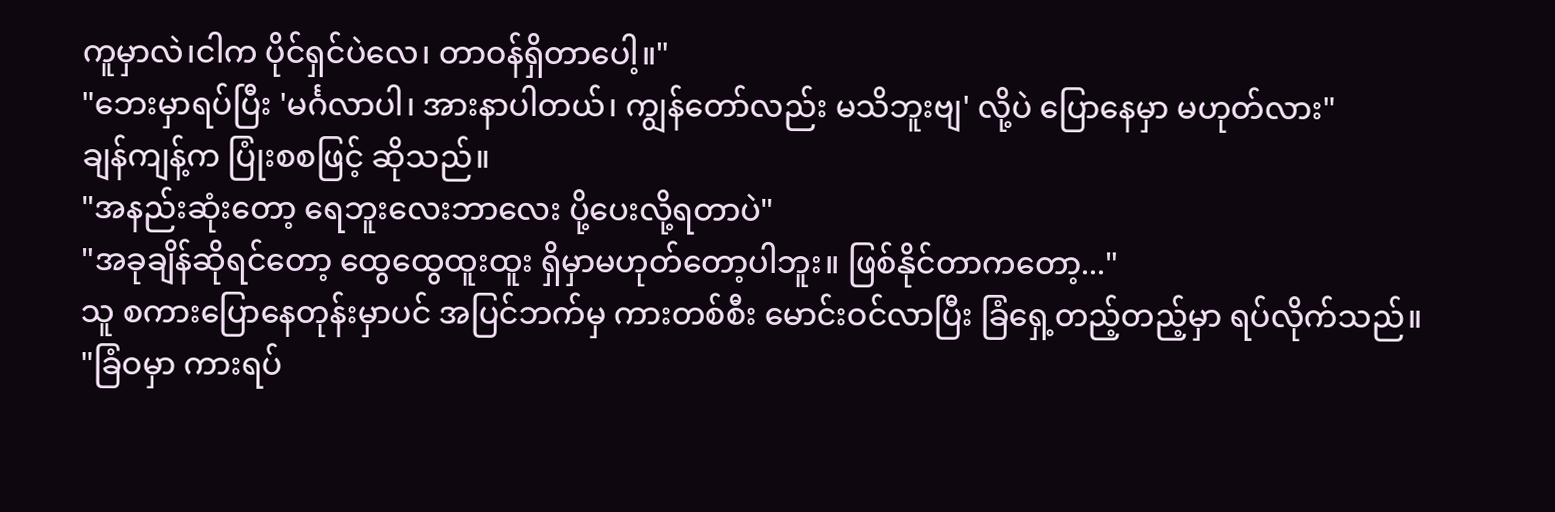ကူမှာလဲ၊ငါက ပိုင်ရှင်ပဲလေ၊ တာဝန်ရှိတာပေါ့။"
"ဘေးမှာရပ်ပြီး 'မင်္ဂလာပါ၊ အားနာပါတယ်၊ ကျွန်တော်လည်း မသိဘူးဗျ' လို့ပဲ ပြောနေမှာ မဟုတ်လား"
ချန်ကျန့်က ပြုံးစစဖြင့် ဆိုသည်။
"အနည်းဆုံးတော့ ရေဘူးလေးဘာလေး ပို့ပေးလို့ရတာပဲ"
"အခုချိန်ဆိုရင်တော့ ထွေထွေထူးထူး ရှိမှာမဟုတ်တော့ပါဘူး။ ဖြစ်နိုင်တာကတော့..."
သူ စကားပြောနေတုန်းမှာပင် အပြင်ဘက်မှ ကားတစ်စီး မောင်းဝင်လာပြီး ခြံရှေ့တည့်တည့်မှာ ရပ်လိုက်သည်။
"ခြံဝမှာ ကားရပ်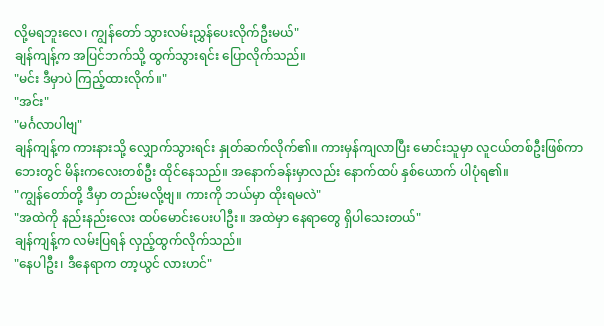လို့မရဘူးလေ၊ ကျွန်တော် သွားလမ်းညွှန်ပေးလိုက်ဦးမယ်"
ချန်ကျန့်က အပြင်ဘက်သို့ ထွက်သွားရင်း ပြောလိုက်သည်။
"မင်း ဒီမှာပဲ ကြည့်ထားလိုက်။"
"အင်း"
"မင်္ဂလာပါဗျ"
ချန်ကျန့်က ကားနားသို့ လျှောက်သွားရင်း နှုတ်ဆက်လိုက်၏။ ကားမှန်ကျလာပြီး မောင်းသူမှာ လူငယ်တစ်ဦးဖြစ်ကာ ဘေးတွင် မိန်းကလေးတစ်ဦး ထိုင်နေသည်။ အနောက်ခန်းမှာလည်း နောက်ထပ် နှစ်ယောက် ပါပုံရ၏။
"ကျွန်တော်တို့ ဒီမှာ တည်းမလို့ဗျ။ ကားကို ဘယ်မှာ ထိုးရမလဲ"
"အထဲကို နည်းနည်းလေး ထပ်မောင်းပေးပါဦး။ အထဲမှာ နေရာတွေ ရှိပါသေးတယ်"
ချန်ကျန့်က လမ်းပြရန် လှည့်ထွက်လိုက်သည်။
"နေပါဦး၊ ဒီနေရာက တာ့ယွင် လားဟင်"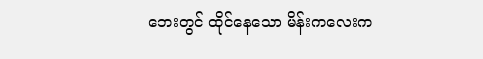ဘေးတွင် ထိုင်နေသော မိန်းကလေးက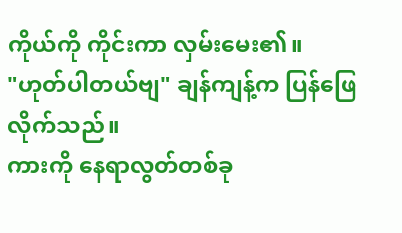ကိုယ်ကို ကိုင်းကာ လှမ်းမေး၏။
"ဟုတ်ပါတယ်ဗျ" ချန်ကျန့်က ပြန်ဖြေလိုက်သည်။
ကားကို နေရာလွတ်တစ်ခု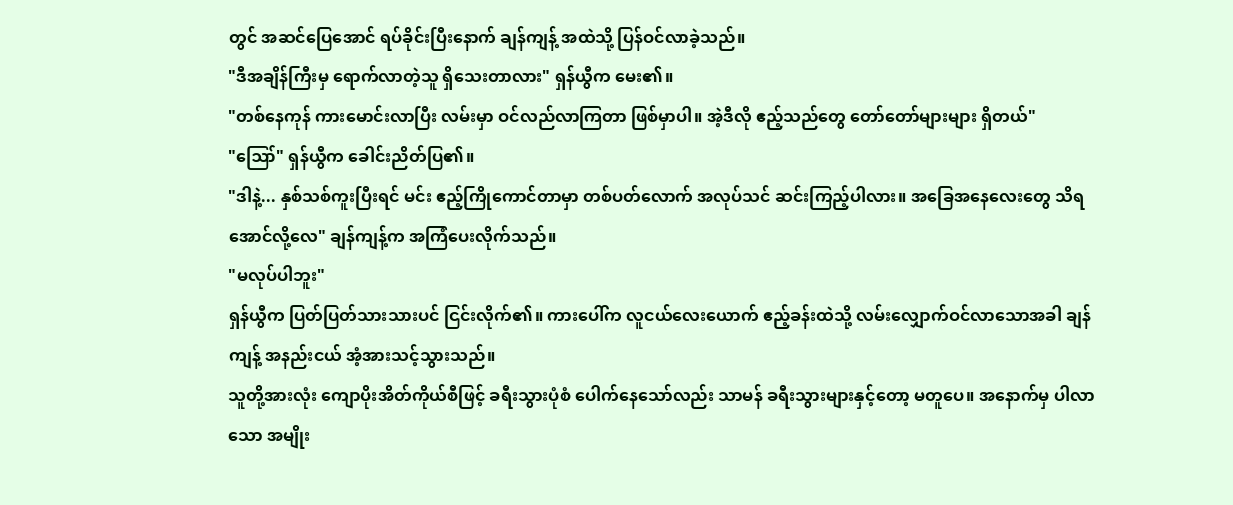တွင် အဆင်ပြေအောင် ရပ်ခိုင်းပြီးနောက် ချန်ကျန့် အထဲသို့ ပြန်ဝင်လာခဲ့သည်။
"ဒီအချိန်ကြီးမှ ရောက်လာတဲ့သူ ရှိသေးတာလား" ရှန်ယွီက မေး၏။
"တစ်နေကုန် ကားမောင်းလာပြီး လမ်းမှာ ဝင်လည်လာကြတာ ဖြစ်မှာပါ။ အဲ့ဒီလို ဧည့်သည်တွေ တော်တော်များများ ရှိတယ်"
"ဪ" ရှန်ယွီက ခေါင်းညိတ်ပြ၏။
"ဒါနဲ့... နှစ်သစ်ကူးပြီးရင် မင်း ဧည့်ကြိုကောင်တာမှာ တစ်ပတ်လောက် အလုပ်သင် ဆင်းကြည့်ပါလား။ အခြေအနေလေးတွေ သိရအောင်လို့လေ" ချန်ကျန့်က အကြံပေးလိုက်သည်။
"မလုပ်ပါဘူး"
ရှန်ယွီက ပြတ်ပြတ်သားသားပင် ငြင်းလိုက်၏။ ကားပေါ်က လူငယ်လေးယောက် ဧည့်ခန်းထဲသို့ လမ်းလျှောက်ဝင်လာသောအခါ ချန်ကျန့် အနည်းငယ် အံ့အားသင့်သွားသည်။
သူတို့အားလုံး ကျောပိုးအိတ်ကိုယ်စီဖြင့် ခရီးသွားပုံစံ ပေါက်နေသော်လည်း သာမန် ခရီးသွားများနှင့်တော့ မတူပေ။ အနောက်မှ ပါလာသော အမျိုး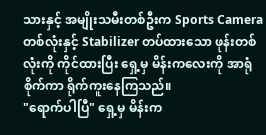သားနှင့် အမျိုးသမီးတစ်ဦးက Sports Camera တစ်လုံးနှင့် Stabilizer တပ်ထားသော ဖုန်းတစ်လုံးကို ကိုင်ထားပြီး ရှေ့မှ မိန်းကလေးကို အာရုံစိုက်ကာ ရိုက်ကူးနေကြသည်။
"ရောက်ပါပြီ" ရှေ့မှ မိန်းက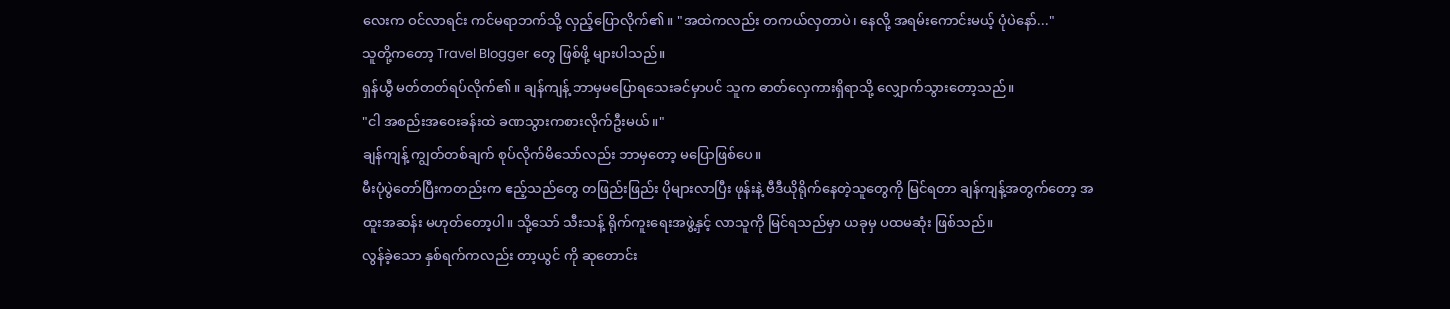လေးက ဝင်လာရင်း ကင်မရာဘက်သို့ လှည့်ပြောလိုက်၏။ "အထဲကလည်း တကယ်လှတာပဲ၊ နေလို့ အရမ်းကောင်းမယ့် ပုံပဲနော်..."
သူတို့ကတော့ Travel Blogger တွေ ဖြစ်ဖို့ များပါသည်။
ရှန်ယွီ မတ်တတ်ရပ်လိုက်၏။ ချန်ကျန့် ဘာမှမပြောရသေးခင်မှာပင် သူက ဓာတ်လှေကားရှိရာသို့ လျှောက်သွားတော့သည်။
"ငါ အစည်းအဝေးခန်းထဲ ခဏသွားကစားလိုက်ဦးမယ်။"
ချန်ကျန့် ကျွတ်တစ်ချက် စုပ်လိုက်မိသော်လည်း ဘာမှတော့ မပြောဖြစ်ပေ။
မီးပုံပွဲတော်ပြီးကတည်းက ဧည့်သည်တွေ တဖြည်းဖြည်း ပိုများလာပြီး ဖုန်းနဲ့ ဗီဒီယိုရိုက်နေတဲ့သူတွေကို မြင်ရတာ ချန်ကျန့်အတွက်တော့ အထူးအဆန်း မဟုတ်တော့ပါ။ သို့သော် သီးသန့် ရိုက်ကူးရေးအဖွဲ့နှင့် လာသူကို မြင်ရသည်မှာ ယခုမှ ပထမဆုံး ဖြစ်သည်။
လွန်ခဲ့သော နှစ်ရက်ကလည်း တာ့ယွင် ကို ဆုတောင်း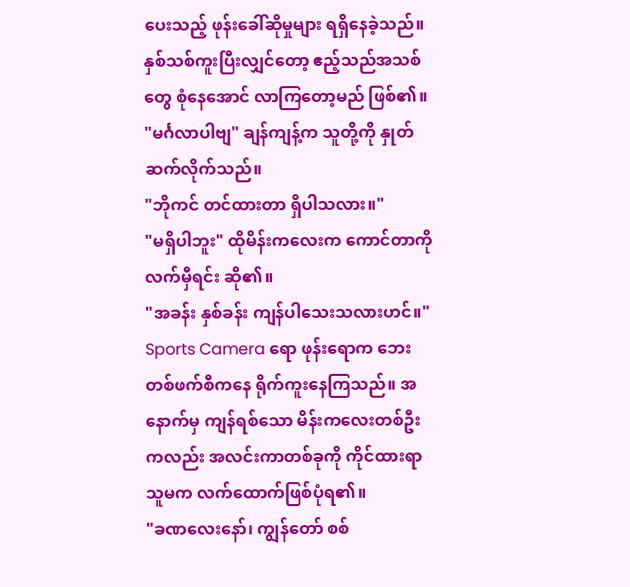ပေးသည့် ဖုန်းခေါ်ဆိုမှုများ ရရှိနေခဲ့သည်။ နှစ်သစ်ကူးပြီးလျှင်တော့ ဧည့်သည်အသစ်တွေ စုံနေအောင် လာကြတော့မည် ဖြစ်၏။
"မင်္ဂလာပါဗျ" ချန်ကျန့်က သူတို့ကို နှုတ်ဆက်လိုက်သည်။
"ဘိုကင် တင်ထားတာ ရှိပါသလား။"
"မရှိပါဘူး" ထိုမိန်းကလေးက ကောင်တာကို လက်မှီရင်း ဆို၏။
"အခန်း နှစ်ခန်း ကျန်ပါသေးသလားဟင်။"
Sports Camera ရော ဖုန်းရောက ဘေးတစ်ဖက်စီကနေ ရိုက်ကူးနေကြသည်။ အနောက်မှ ကျန်ရစ်သော မိန်းကလေးတစ်ဦးကလည်း အလင်းကာတစ်ခုကို ကိုင်ထားရာ သူမက လက်ထောက်ဖြစ်ပုံရ၏။
"ခဏလေးနော်၊ ကျွန်တော် စစ်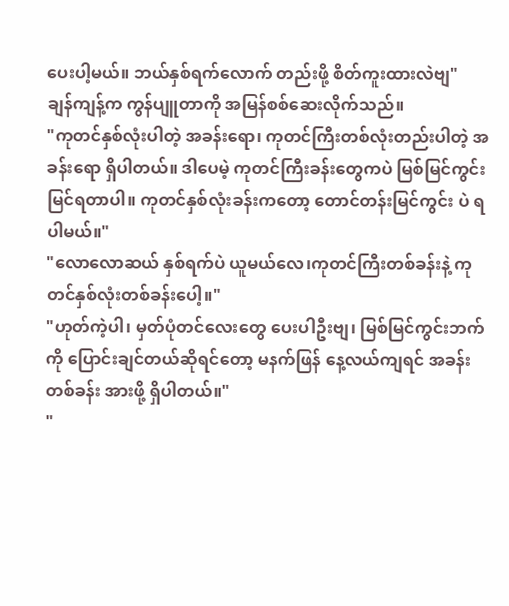ပေးပါ့မယ်။ ဘယ်နှစ်ရက်လောက် တည်းဖို့ စိတ်ကူးထားလဲဗျ"
ချန်ကျန့်က ကွန်ပျူတာကို အမြန်စစ်ဆေးလိုက်သည်။
"ကုတင်နှစ်လုံးပါတဲ့ အခန်းရော၊ ကုတင်ကြီးတစ်လုံးတည်းပါတဲ့ အခန်းရော ရှိပါတယ်။ ဒါပေမဲ့ ကုတင်ကြီးခန်းတွေကပဲ မြစ်မြင်ကွင်းမြင်ရတာပါ။ ကုတင်နှစ်လုံးခန်းကတော့ တောင်တန်းမြင်ကွင်း ပဲ ရပါမယ်။"
"လောလောဆယ် နှစ်ရက်ပဲ ယူမယ်လေ၊ကုတင်ကြီးတစ်ခန်းနဲ့ ကုတင်နှစ်လုံးတစ်ခန်းပေါ့။"
"ဟုတ်ကဲ့ပါ၊ မှတ်ပုံတင်လေးတွေ ပေးပါဦးဗျ၊ မြစ်မြင်ကွင်းဘက်ကို ပြောင်းချင်တယ်ဆိုရင်တော့ မနက်ဖြန် နေ့လယ်ကျရင် အခန်းတစ်ခန်း အားဖို့ ရှိပါတယ်။"
"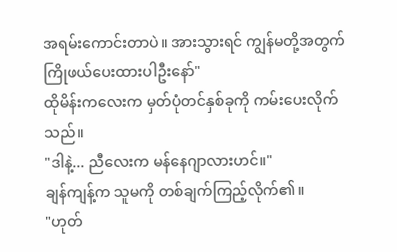အရမ်းကောင်းတာပဲ။ အားသွားရင် ကျွန်မတို့အတွက် ကြိုဖယ်ပေးထားပါဦးနော်"
ထိုမိန်းကလေးက မှတ်ပုံတင်နှစ်ခုကို ကမ်းပေးလိုက်သည်။
"ဒါနဲ့... ညီလေးက မန်နေဂျာလားဟင်။"
ချန်ကျန့်က သူမကို တစ်ချက်ကြည့်လိုက်၏။
"ဟုတ်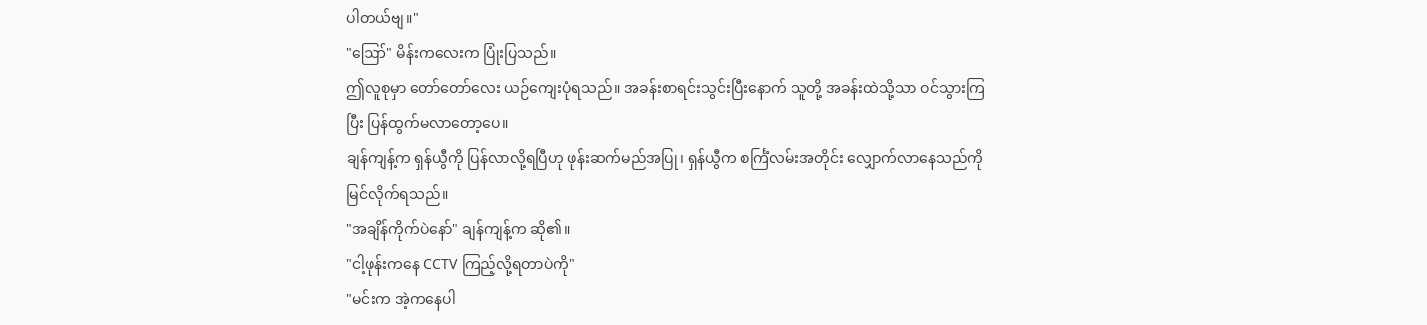ပါတယ်ဗျ။"
"ဪ" မိန်းကလေးက ပြုံးပြသည်။
ဤလူစုမှာ တော်တော်လေး ယဉ်ကျေးပုံရသည်။ အခန်းစာရင်းသွင်းပြီးနောက် သူတို့ အခန်းထဲသို့သာ ဝင်သွားကြပြီး ပြန်ထွက်မလာတော့ပေ။
ချန်ကျန့်က ရှန်ယွီကို ပြန်လာလို့ရပြီဟု ဖုန်းဆက်မည်အပြု၊ ရှန်ယွီက စင်္ကြံလမ်းအတိုင်း လျှောက်လာနေသည်ကို မြင်လိုက်ရသည်။
"အချိန်ကိုက်ပဲနော်" ချန်ကျန့်က ဆို၏။
"ငါ့ဖုန်းကနေ CCTV ကြည့်လို့ရတာပဲကို"
"မင်းက အဲ့ကနေပါ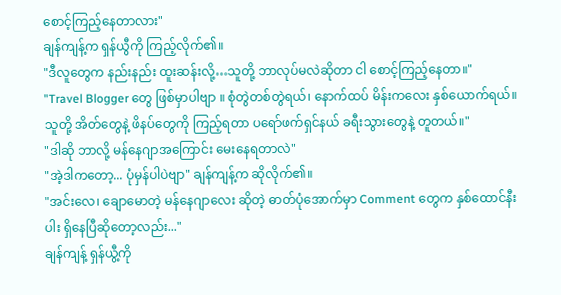စောင့်ကြည့်နေတာလား"
ချန်ကျန့်က ရှန်ယွီကို ကြည့်လိုက်၏။
"ဒီလူတွေက နည်းနည်း ထူးဆန်းလို့…သူတို့ ဘာလုပ်မလဲဆိုတာ ငါ စောင့်ကြည့်နေတာ။"
"Travel Blogger တွေ ဖြစ်မှာပါဗျာ ။ စုံတွဲတစ်တွဲရယ်၊ နောက်ထပ် မိန်းကလေး နှစ်ယောက်ရယ်။ သူတို့ အိတ်တွေနဲ့ ဖိနပ်တွေကို ကြည့်ရတာ ပရော်ဖက်ရှင်နယ် ခရီးသွားတွေနဲ့ တူတယ်။"
"ဒါဆို ဘာလို့ မန်နေဂျာအကြောင်း မေးနေရတာလဲ"
"အဲ့ဒါကတော့... ပုံမှန်ပါပဲဗျာ" ချန်ကျန့်က ဆိုလိုက်၏။
"အင်းလေ၊ ချောမောတဲ့ မန်နေဂျာလေး ဆိုတဲ့ ဓာတ်ပုံအောက်မှာ Comment တွေက နှစ်ထောင်နီးပါး ရှိနေပြီဆိုတော့လည်း..."
ချန်ကျန့် ရှန်ယွီ့ကို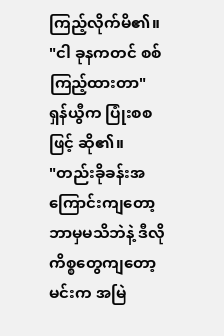ကြည့်လိုက်မိ၏။
"ငါ ခုနကတင် စစ်ကြည့်ထားတာ" ရှန်ယွီက ပြုံးစစဖြင့် ဆို၏။
"တည်းခိုခန်းအကြောင်းကျတော့ ဘာမှမသိဘဲနဲ့ ဒီလိုကိစ္စတွေကျတော့ မင်းက အမြဲ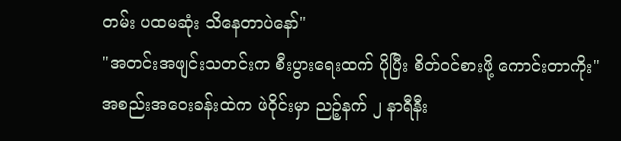တမ်း ပထမဆုံး သိနေတာပဲနော်"
"အတင်းအဖျင်းသတင်းက စီးပွားရေးထက် ပိုပြီး စိတ်ဝင်စားဖို့ ကောင်းတာကိုး"
အစည်းအဝေးခန်းထဲက ဖဲဝိုင်းမှာ ညဉ့်နက် ၂ နာရီနီး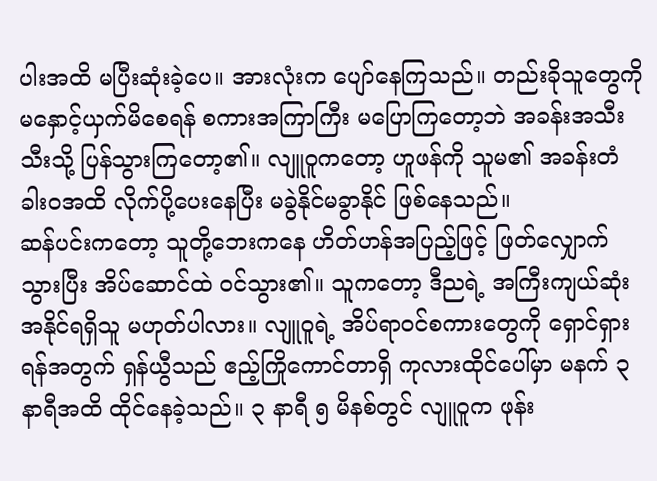ပါးအထိ မပြီးဆုံးခဲ့ပေ။ အားလုံးက ပျော်နေကြသည်။ တည်းခိုသူတွေကို မနှောင့်ယှက်မိစေရန် စကားအကြာကြီး မပြောကြတော့ဘဲ အခန်းအသီးသီးသို့ ပြန်သွားကြတော့၏။ လျူဝူကတော့ ဟူဖန်ကို သူမ၏ အခန်းတံခါးဝအထိ လိုက်ပို့ပေးနေပြီး မခွဲနိုင်မခွာနိုင် ဖြစ်နေသည်။
ဆန်ပင်းကတော့ သူတို့ဘေးကနေ ဟိတ်ဟန်အပြည့်ဖြင့် ဖြတ်လျှောက်သွားပြီး အိပ်ဆောင်ထဲ ဝင်သွား၏။ သူကတော့ ဒီညရဲ့ အကြီးကျယ်ဆုံး အနိုင်ရရှိသူ မဟုတ်ပါလား။ လျူဝူရဲ့ အိပ်ရာဝင်စကားတွေကို ရှောင်ရှားရန်အတွက် ရှန်ယွီသည် ဧည့်ကြိုကောင်တာရှိ ကုလားထိုင်ပေါ်မှာ မနက် ၃ နာရီအထိ ထိုင်နေခဲ့သည်။ ၃ နာရီ ၅ မိနစ်တွင် လျူဝူက ဖုန်း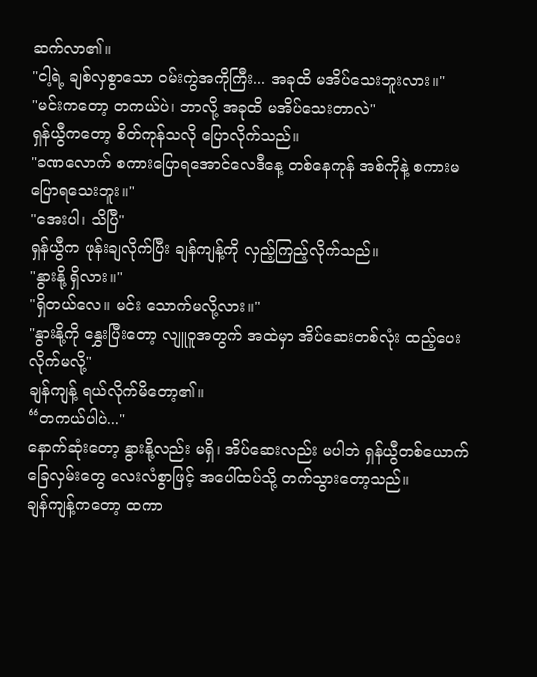ဆက်လာ၏။
"ငါ့ရဲ့ ချစ်လှစွာသော ဝမ်းကွဲအကိုကြီး... အခုထိ မအိပ်သေးဘူးလား။"
"မင်းကတော့ တကယ်ပဲ၊ ဘာလို့ အခုထိ မအိပ်သေးတာလဲ"
ရှန်ယွီကတော့ စိတ်ကုန်သလို ပြောလိုက်သည်။
"ခဏလောက် စကားပြောရအောင်လေဒီနေ့ တစ်နေကုန် အစ်ကိုနဲ့ စကားမပြောရသေးဘူး။"
"အေးပါ၊ သိပြီ"
ရှန်ယွီက ဖုန်းချလိုက်ပြီး ချန်ကျန့်ကို လှည့်ကြည့်လိုက်သည်။
"နွားနို့ ရှိလား။"
"ရှိတယ်လေ။ မင်း သောက်မလို့လား။"
"နွားနို့ကို နွှေးပြီးတော့ လျူဝူအတွက် အထဲမှာ အိပ်ဆေးတစ်လုံး ထည့်ပေးလိုက်မလို့"
ချန်ကျန့် ရယ်လိုက်မိတော့၏။
“တကယ်ပါပဲ..."
နောက်ဆုံးတော့ နွားနို့လည်း မရှိ၊ အိပ်ဆေးလည်း မပါဘဲ ရှန်ယွီတစ်ယောက် ခြေလှမ်းတွေ လေးလံစွာဖြင့် အပေါ်ထပ်သို့ တက်သွားတော့သည်။
ချန်ကျန့်ကတော့ ထကာ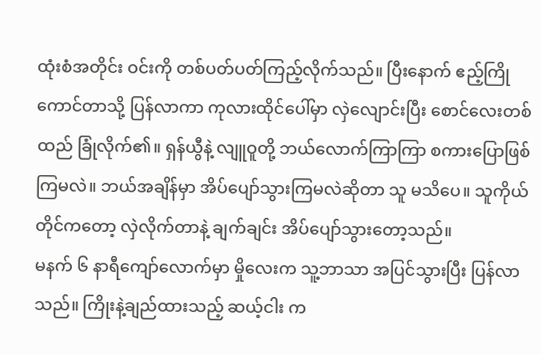ထုံးစံအတိုင်း ဝင်းကို တစ်ပတ်ပတ်ကြည့်လိုက်သည်။ ပြီးနောက် ဧည့်ကြိုကောင်တာသို့ ပြန်လာကာ ကုလားထိုင်ပေါ်မှာ လှဲလျောင်းပြီး စောင်လေးတစ်ထည် ခြုံလိုက်၏။ ရှန်ယွီနဲ့ လျူဝူတို့ ဘယ်လောက်ကြာကြာ စကားပြောဖြစ်ကြမလဲ။ ဘယ်အချိန်မှာ အိပ်ပျော်သွားကြမလဲဆိုတာ သူ မသိပေ။ သူကိုယ်တိုင်ကတော့ လှဲလိုက်တာနဲ့ ချက်ချင်း အိပ်ပျော်သွားတော့သည်။
မနက် ၆ နာရီကျော်လောက်မှာ မှိုလေးက သူ့ဘာသာ အပြင်သွားပြီး ပြန်လာသည်။ ကြိုးနဲ့ချည်ထားသည့် ဆယ့်ငါး က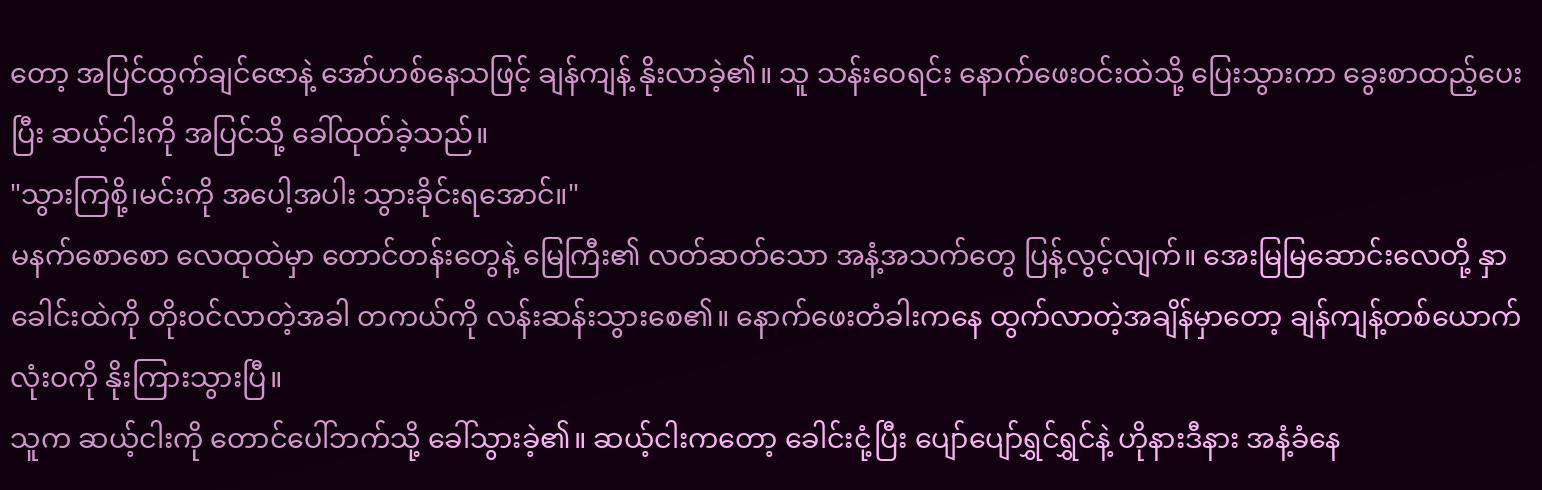တော့ အပြင်ထွက်ချင်ဇောနဲ့ အော်ဟစ်နေသဖြင့် ချန်ကျန့် နိုးလာခဲ့၏။ သူ သန်းဝေရင်း နောက်ဖေးဝင်းထဲသို့ ပြေးသွားကာ ခွေးစာထည့်ပေးပြီး ဆယ့်ငါးကို အပြင်သို့ ခေါ်ထုတ်ခဲ့သည်။
"သွားကြစို့၊မင်းကို အပေါ့အပါး သွားခိုင်းရအောင်။"
မနက်စောစော လေထုထဲမှာ တောင်တန်းတွေနဲ့ မြေကြီး၏ လတ်ဆတ်သော အနံ့အသက်တွေ ပြန့်လွင့်လျက်။ အေးမြမြဆောင်းလေတို့ နှာခေါင်းထဲကို တိုးဝင်လာတဲ့အခါ တကယ်ကို လန်းဆန်းသွားစေ၏။ နောက်ဖေးတံခါးကနေ ထွက်လာတဲ့အချိန်မှာတော့ ချန်ကျန့်တစ်ယောက် လုံးဝကို နိုးကြားသွားပြီ။
သူက ဆယ့်ငါးကို တောင်ပေါ်ဘက်သို့ ခေါ်သွားခဲ့၏။ ဆယ့်ငါးကတော့ ခေါင်းငုံ့ပြီး ပျော်ပျော်ရွှင်ရွှင်နဲ့ ဟိုနားဒီနား အနံ့ခံနေ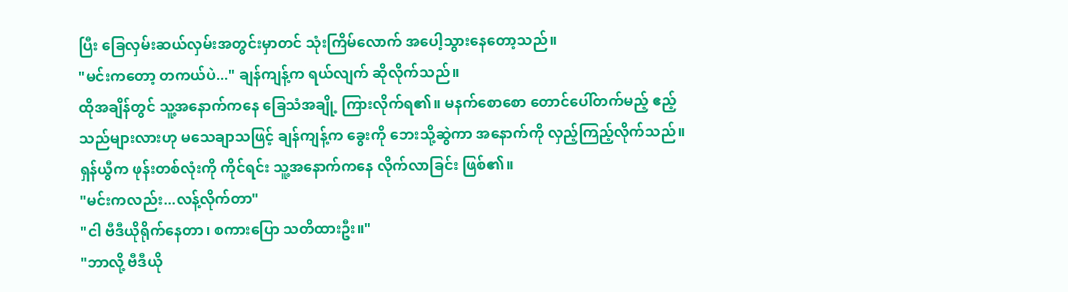ပြီး ခြေလှမ်းဆယ်လှမ်းအတွင်းမှာတင် သုံးကြိမ်လောက် အပေါ့သွားနေတော့သည်။
"မင်းကတော့ တကယ်ပဲ..." ချန်ကျန့်က ရယ်လျက် ဆိုလိုက်သည်။
ထိုအချိန်တွင် သူ့အနောက်ကနေ ခြေသံအချို့ ကြားလိုက်ရ၏။ မနက်စောစော တောင်ပေါ်တက်မည့် ဧည့်သည်များလားဟု မသေချာသဖြင့် ချန်ကျန့်က ခွေးကို ဘေးသို့ဆွဲကာ အနောက်ကို လှည့်ကြည့်လိုက်သည်။
ရှန်ယွီက ဖုန်းတစ်လုံးကို ကိုင်ရင်း သူ့အနောက်ကနေ လိုက်လာခြင်း ဖြစ်၏။
"မင်းကလည်း...လန့်လိုက်တာ"
"ငါ ဗီဒီယိုရိုက်နေတာ၊ စကားပြော သတိထားဦး။"
"ဘာလို့ ဗီဒီယို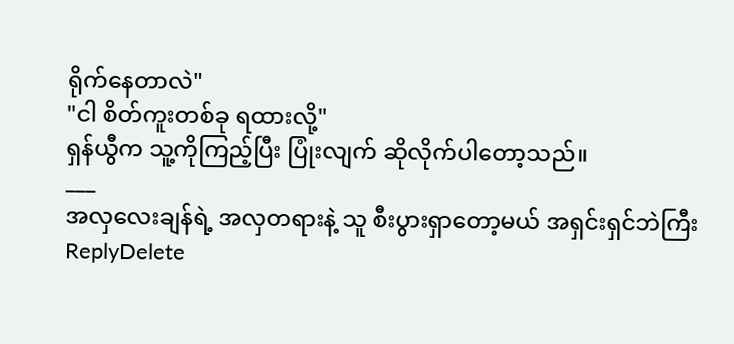ရိုက်နေတာလဲ"
"ငါ စိတ်ကူးတစ်ခု ရထားလို့"
ရှန်ယွီက သူ့ကိုကြည့်ပြီး ပြုံးလျက် ဆိုလိုက်ပါတော့သည်။
___
အလှလေးချန်ရဲ့ အလှတရားနဲ့ သူ စီးပွားရှာတော့မယ် အရှင်းရှင်ဘဲကြီး
ReplyDelete